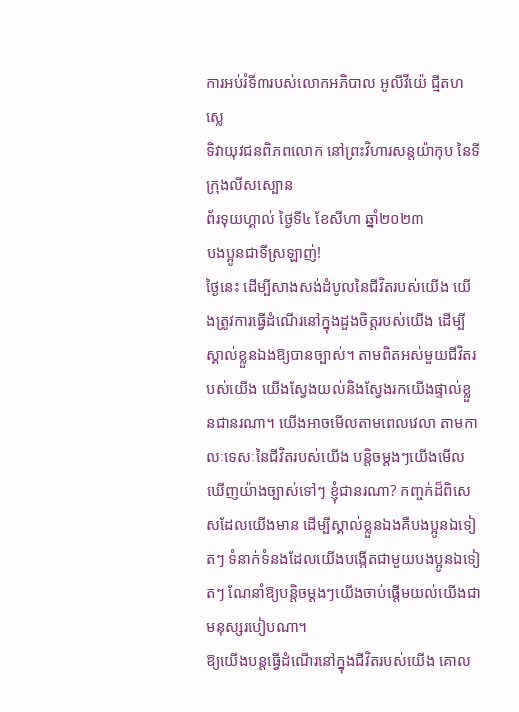ការអប់រំទី៣របស់លោកអភិបាល អូលីវីយ៉េ ជ្មីតហស្លេ
ទិវាយុវជនពិភពលោក នៅព្រះវិហារសន្តយ៉ាកុប នៃទីក្រុងលីសស្បោន
ព័រទុយហ្គាល់ ថ្ងៃទី៤ ខែសីហា ឆ្នាំ២០២៣
បងប្អូនជាទីស្រឡាញ់!
ថ្ងៃនេះ ដើម្បីសាងសង់ដំបូលនៃជីវិតរបស់យើង យើងត្រូវការធ្វើដំណើរនៅក្នុងដួងចិត្តរបស់យើង ដើម្បីស្គាល់ខ្លួនឯងឱ្យបានច្បាស់។ តាមពិតអស់មួយជីវិតរបស់យើង យើងស្វែងយល់និងស្វែងរកយើងផ្ទាល់ខ្លួនជានរណា។ យើងអាចមើលតាមពេលវេលា តាមកាលៈទេសៈនៃជីវិតរបស់យើង បន្តិចម្តងៗយើងមើលឃើញយ៉ាងច្បាស់ទៅៗ ខ្ញុំជានរណា? កញ្ចក់ដ៏ពិសេសដែលយើងមាន ដើម្បីស្គាល់ខ្លួនឯងគឺបងប្អូនឯទៀតៗ ទំនាក់ទំនងដែលយើងបង្កើតជាមួយបងប្អូនឯទៀតៗ ណែនាំឱ្យបន្តិចម្តងៗយើងចាប់ផ្តើមយល់យើងជាមនុស្សរបៀបណា។
ឱ្យយើងបន្តធ្វើដំណើរនៅក្នុងជីវិតរបស់យើង គោល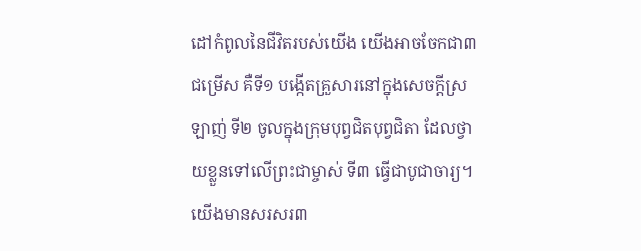ដៅកំពូលនៃជីវិតរបស់យើង យើងអាចចែកជា៣ជម្រើស គឺទី១ បង្កើតគ្រួសារនៅក្នុងសេចក្តីស្រឡាញ់ ទី២ ចូលក្នុងក្រុមបុព្វជិតបុព្វជិតា ដែលថ្វាយខ្លួនទៅលើព្រះជាម្ចាស់ ទី៣ ធ្វើជាបូជាចារ្យ។ យើងមានសរសរ៣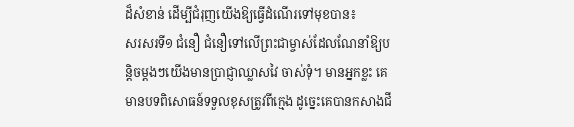ដ៏សំខាន់ ដើម្បីជំរុញយើងឱ្យធ្វើដំណើរទៅមុខបាន៖
សរសរទី១ ជំនឿ ជំនឿទៅលើព្រះជាម្ចាស់ដែលណែនាំឱ្យបន្តិចម្តងៗយើងមានប្រាជ្ញាឈ្លាសវៃ ចាស់ទុំ។ មានអ្នកខ្លះ គេមានបទពិសោធន៍ទទួលខុសត្រូវពីក្មេង ដូច្នេះគេបានកសាងជី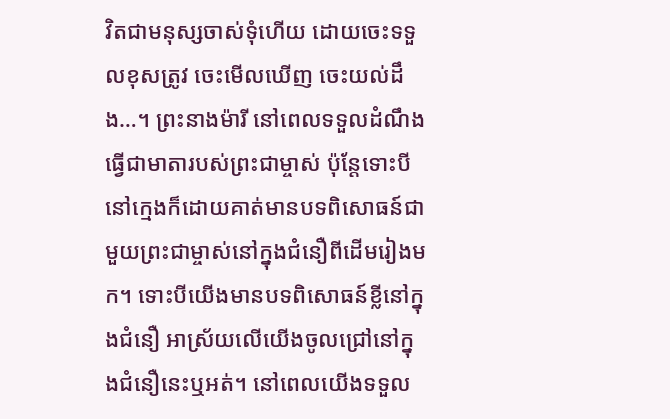វិតជាមនុស្សចាស់ទុំហើយ ដោយចេះទទួលខុសត្រូវ ចេះមើលឃើញ ចេះយល់ដឹង…។ ព្រះនាងម៉ារី នៅពេលទទួលដំណឹងធ្វើជាមាតារបស់ព្រះជាម្ចាស់ ប៉ុន្តែទោះបីនៅក្មេងក៏ដោយគាត់មានបទពិសោធន៍ជាមួយព្រះជាម្ចាស់នៅក្នុងជំនឿពីដើមរៀងមក។ ទោះបីយើងមានបទពិសោធន៍ខ្លីនៅក្នុងជំនឿ អាស្រ័យលើយើងចូលជ្រៅនៅក្នុងជំនឿនេះឬអត់។ នៅពេលយើងទទួល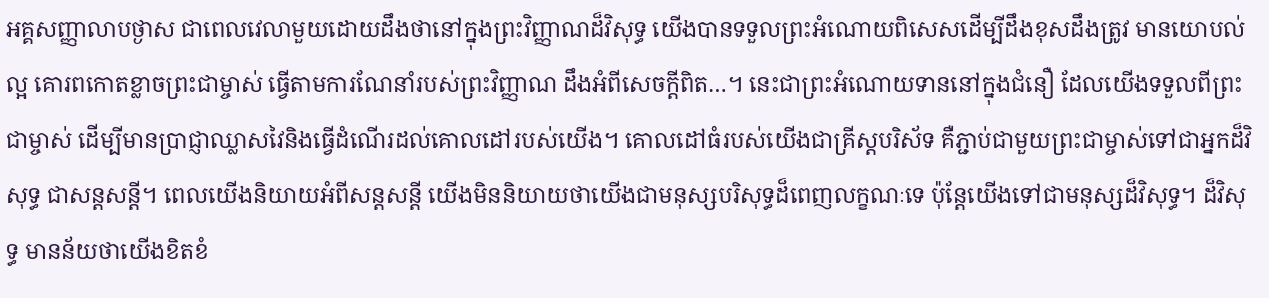អគ្គសញ្ញាលាបថ្ងាស ជាពេលវេលាមួយដោយដឹងថានៅក្នុងព្រះវិញ្ញាណដ៏វិសុទ្ធ យើងបានទទួលព្រះអំណោយពិសេសដើម្បីដឹងខុសដឹងត្រូវ មានយោបល់ល្អ គោរពកោតខ្លាចព្រះជាម្ចាស់ ធ្វើតាមការណែនាំរបស់ព្រះវិញ្ញាណ ដឹងអំពីសេចក្តីពិត…។ នេះជាព្រះអំណោយទាននៅក្នុងជំនឿ ដែលយើងទទួលពីព្រះជាម្ចាស់ ដើម្បីមានប្រាជ្ញាឈ្លាសវៃនិងធ្វើដំណើរដល់គោលដៅរបស់យើង។ គោលដៅធំរបស់យើងជាគ្រីស្តបរិស័ទ គឺភ្ជាប់ជាមួយព្រះជាម្ចាស់ទៅជាអ្នកដ៏វិសុទ្ធ ជាសន្តសន្តី។ ពេលយើងនិយាយអំពីសន្តសន្តី យើងមិននិយាយថាយើងជាមនុស្សបរិសុទ្ធដ៏ពេញលក្ខណៈទេ ប៉ុន្តែយើងទៅជាមនុស្សដ៏វិសុទ្ធ។ ដ៏វិសុទ្ធ មានន័យថាយើងខិតខំ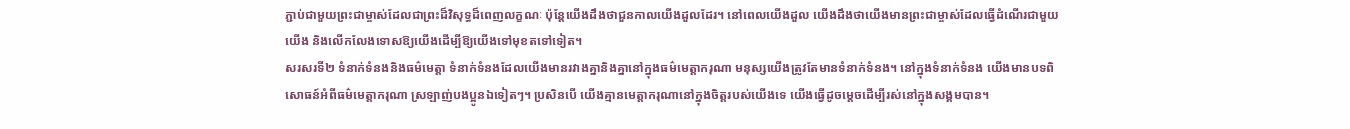ភ្ជាប់ជាមួយព្រះជាម្ចាស់ដែលជាព្រះដ៏វិសុទ្ធដ៏ពេញលក្ខណៈ ប៉ុន្តែយើងដឹងថាជួនកាលយើងដួលដែរ។ នៅពេលយើងដួល យើងដឹងថាយើងមានព្រះជាម្ចាស់ដែលធ្វើដំណើរជាមួយយើង និងលើកលែងទោសឱ្យយើងដើម្បីឱ្យយើងទៅមុខតទៅទៀត។
សរសរទី២ ទំនាក់ទំនងនិងធម៌មេត្តា ទំនាក់ទំនងដែលយើងមានរវាងគ្នានិងគ្នានៅក្នុងធម៌មេត្តាករុណា មនុស្សយើងត្រូវតែមានទំនាក់ទំនង។ នៅក្នុងទំនាក់ទំនង យើងមានបទពិសោធន៍អំពីធម៌មេត្តាករុណា ស្រឡាញ់បងប្អូនឯទៀតៗ។ ប្រសិនបើ យើងគ្មានមេត្តាករុណានៅក្នុងចិត្តរបស់យើងទេ យើងធ្វើដូចម្តេចដើម្បីរស់នៅក្នុងសង្គមបាន។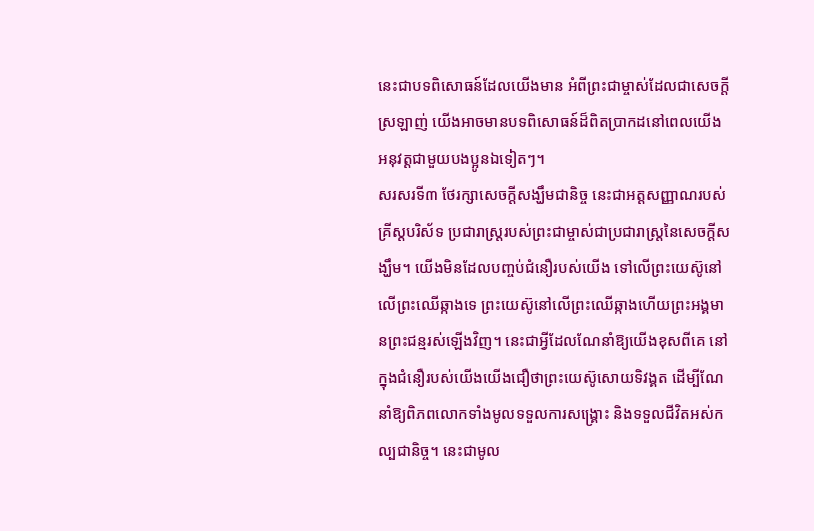នេះជាបទពិសោធន៍ដែលយើងមាន អំពីព្រះជាម្ចាស់ដែលជាសេចក្តីស្រឡាញ់ យើងអាចមានបទពិសោធន៍ដ៏ពិតប្រាកដនៅពេលយើងអនុវត្តជាមួយបងប្អូនឯទៀតៗ។
សរសរទី៣ ថែរក្សាសេចក្តីសង្ឃឹមជានិច្ច នេះជាអត្តសញ្ញាណរបស់គ្រីស្តបរិស័ទ ប្រជារាស្ត្ររបស់ព្រះជាម្ចាស់ជាប្រជារាស្ត្រនៃសេចក្តីសង្ឃឹម។ យើងមិនដែលបញ្ចប់ជំនឿរបស់យើង ទៅលើព្រះយេស៊ូនៅលើព្រះឈើឆ្កាងទេ ព្រះយេស៊ូនៅលើព្រះឈើឆ្កាងហើយព្រះអង្គមានព្រះជន្មរស់ឡើងវិញ។ នេះជាអ្វីដែលណែនាំឱ្យយើងខុសពីគេ នៅក្នុងជំនឿរបស់យើងយើងជឿថាព្រះយេស៊ូសោយទិវង្គត ដើម្បីណែនាំឱ្យពិភពលោកទាំងមូលទទួលការសង្រ្គោះ និងទទួលជីវិតអស់កល្បជានិច្ច។ នេះជាមូល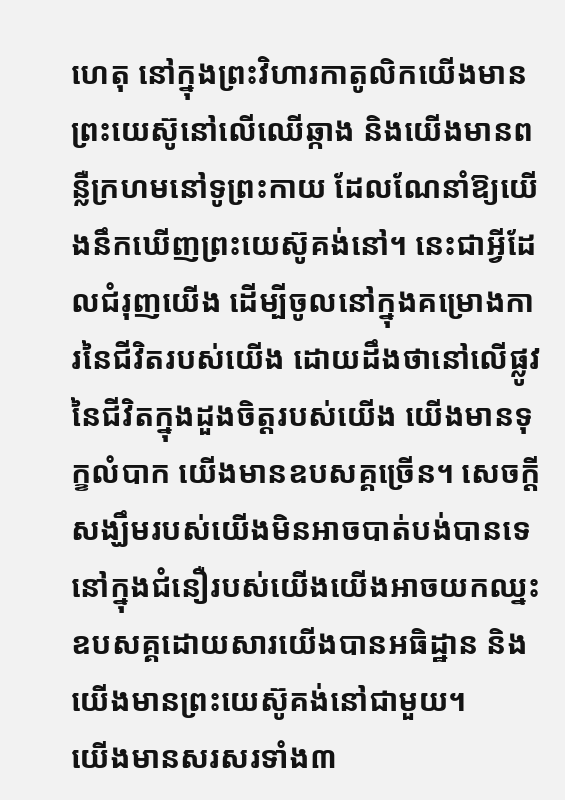ហេតុ នៅក្នុងព្រះវិហារកាតូលិកយើងមានព្រះយេស៊ូនៅលើឈើឆ្កាង និងយើងមានពន្លឺក្រហមនៅទូព្រះកាយ ដែលណែនាំឱ្យយើងនឹកឃើញព្រះយេស៊ូគង់នៅ។ នេះជាអ្វីដែលជំរុញយើង ដើម្បីចូលនៅក្នុងគម្រោងការនៃជីវិតរបស់យើង ដោយដឹងថានៅលើផ្លូវនៃជីវិតក្នុងដួងចិត្តរបស់យើង យើងមានទុក្ខលំបាក យើងមានឧបសគ្គច្រើន។ សេចក្តីសង្ឃឹមរបស់យើងមិនអាចបាត់បង់បានទេ នៅក្នុងជំនឿរបស់យើងយើងអាចយកឈ្នះឧបសគ្គដោយសារយើងបានអធិដ្ឋាន និងយើងមានព្រះយេស៊ូគង់នៅជាមួយ។
យើងមានសរសរទាំង៣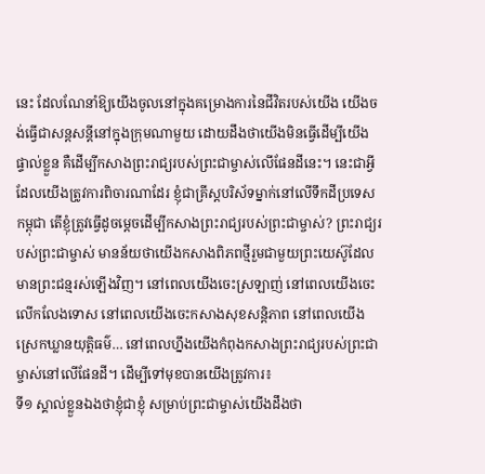នេះ ដែលណែនាំឱ្យយើងចូលនៅក្នុងគម្រោងការនៃជីវិតរបស់យើង យើងចង់ធ្វើជាសន្តសន្តីនៅក្នុងក្រុមណាមួយ ដោយដឹងថាយើងមិនធ្វើដើម្បីយើងផ្ទាល់ខ្លួន គឺដើម្បីកសាងព្រះរាជ្យរបស់ព្រះជាម្ចាស់លើផែនដីនេះ។ នេះជាអ្វីដែលយើងត្រូវការពិចារណាដែរ ខ្ញុំជាគ្រីស្តបរិស័ទម្នាក់នៅលើទឹកដីប្រទេសកម្ពុជា តើខ្ញុំត្រូវធ្វើដូចម្តេចដើម្បីកសាងព្រះរាជ្យរបស់ព្រះជាម្ចាស់? ព្រះរាជ្យរបស់ព្រះជាម្ចាស់ មានន័យថាយើងកសាងពិភពថ្មីរួមជាមួយព្រះយេស៊ូដែលមានព្រះជន្មរស់ឡើងវិញ។ នៅពេលយើងចេះស្រឡាញ់ នៅពេលយើងចេះលើកលែងទោស នៅពេលយើងចេះកសាងសុខសន្តិភាព នៅពេលយើងស្រេកឃ្លានយុត្តិធម៌… នៅពេលហ្នឹងយើងកំពុងកសាងព្រះរាជ្យរបស់ព្រះជាម្ចាស់នៅលើផែនដី។ ដើម្បីទៅមុខបានយើងត្រូវការ៖
ទី១ ស្គាល់ខ្លួនឯងថាខ្ញុំជាខ្ញុំ សម្រាប់ព្រះជាម្ចាស់យើងដឹងថា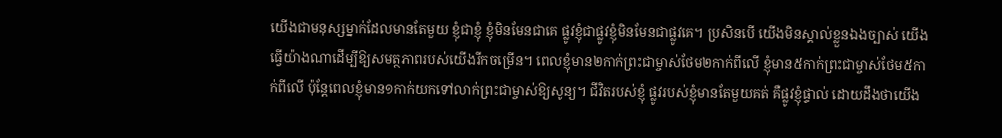យើងជាមនុស្សម្នាក់ដែលមានតែមួយ ខ្ញុំជាខ្ញុំ ខ្ញុំមិនមែនជាគេ ផ្លូវខ្ញុំជាផ្លូវខ្ញុំមិនមែនជាផ្លូវគេ។ ប្រសិនបើ យើងមិនស្គាល់ខ្លួនឯងច្បាស់ យើងធ្វើយ៉ាងណាដើម្បីឱ្យសមត្ថភាពរបស់យើងរីកចម្រើន។ ពេលខ្ញុំមាន២កាក់ព្រះជាម្ចាស់ថែម២កាក់ពីលើ ខ្ញុំមាន៥កាក់ព្រះជាម្ចាស់ថែម៥កាក់ពីលើ ប៉ុន្តែពេលខ្ញុំមាន១កាក់យកទៅលាក់ព្រះជាម្ចាស់ឱ្យសូន្យ។ ជីវិតរបស់ខ្ញុំ ផ្លូវរបស់ខ្ញុំមានតែមួយគត់ គឺផ្លូវខ្ញុំផ្ទាល់ ដោយដឹងថាយើង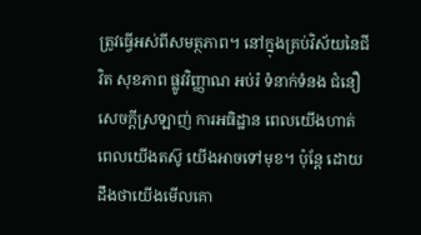ត្រូវធ្វើអស់ពីសមត្ថភាព។ នៅក្នុងគ្រប់វិស័យនៃជីវិត សុខភាព ផ្លូវវិញ្ញាណ អប់រំ ទំនាក់ទំនង ជំនឿ សេចក្តីស្រឡាញ់ ការអធិដ្ឋាន ពេលយើងហាត់ ពេលយើងតស៊ូ យើងអាចទៅមុខ។ ប៉ុន្តែ ដោយដឹងថាយើងមើលគោ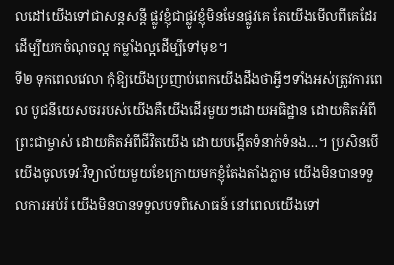លដៅយើងទៅជាសន្តសន្តី ផ្លូវខ្ញុំជាផ្លូវខ្ញុំមិនមែនផ្លូវគេ តែយើងមើលពីគេដែរដើម្បីយកចំណុចល្អ កម្លាំងល្អដើម្បីទៅមុខ។
ទី២ ទុកពេលវេលា កុំឱ្យយើងប្រញាប់ពេកយើងដឹងថាអ្វីៗទាំងអស់ត្រូវការពេល បូជនីយេសចររបស់យើងគឺយើងដើរមួយៗដោយអធិដ្ឋាន ដោយគិតអំពីព្រះជាម្ចាស់ ដោយគិតអំពីជីវិតយើង ដោយបង្កើតទំនាក់ទំនង…។ ប្រសិនបើ យើងចូលទេវៈវិទ្យាល័យមួយខែក្រោយមកខ្ញុំតែងតាំងភ្លាម យើងមិនបានទទួលការអប់រំ យើងមិនបានទទួលបទពិសោធន៍ នៅពេលយើងទៅ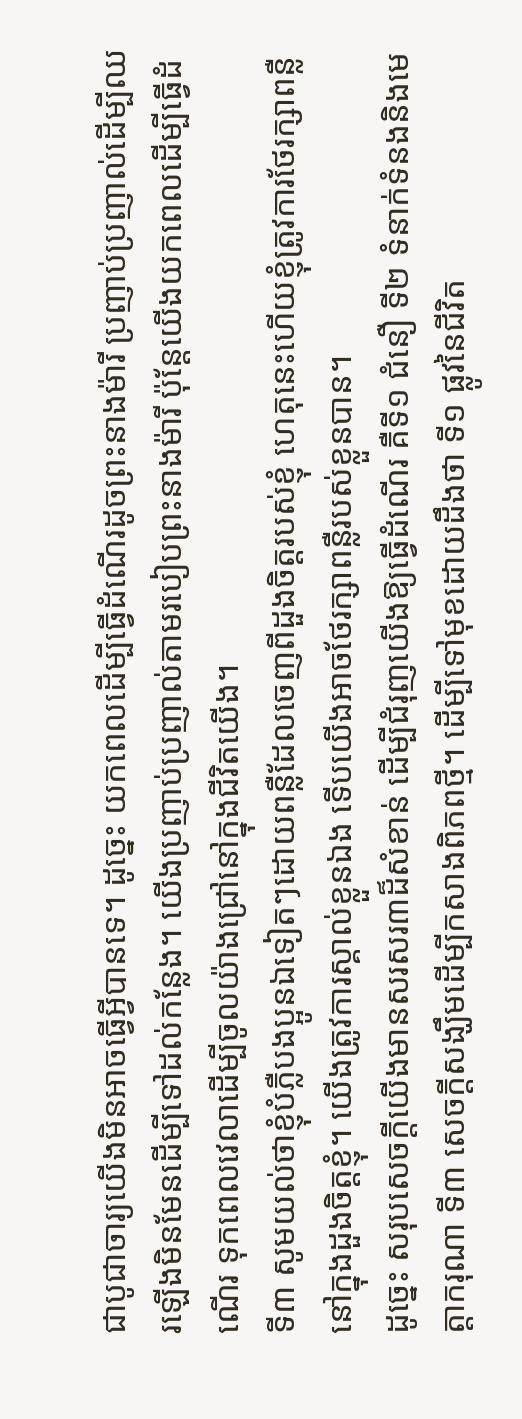ជាបូជាចារ្យយើងមិនអាចធ្វើអ្វីបានទេ។ ដូច្នេះ យកពេលដើម្បីធ្វើដំណើរដូចព្រះនាងម៉ារី ប្រញាប់ប្រញាល់ដើម្បីឈរឡើងមិនមែនដើម្បីទៅដល់កន្លែង។ យើងប្រញាប់ប្រញាល់តាមរបៀបព្រះនាងម៉ារី ប៉ុន្តែយើងយកពេលដើម្បីធ្វើដំណើរ ទុកពេលវេលាដើម្បីចូលយ៉ាងជ្រៅនៅក្នុងជីវិតយើង។
ទី៣ សូមយល់ថាខ្ញុំបំភ្លឺបងប្អូនឯទៀតៗដោយពន្លឺដែលចេញពីដួងចិត្តរបស់ខ្ញុំ ហេតុនេះហើយខ្ញុំត្រូវការថែរក្សាពន្លឺនៅក្នុងដួងចិត្តខ្ញុំ។ យើងត្រូវការស្គាល់ខ្លួនឯង ទើបយើងអាចថែរក្សាពន្លឺរបស់ខ្លួនបាន។
ដូច្នេះ សរុបសេចក្តីយើងមានសរសរ៣ដ៏សំខាន់ ដើម្បីជំរុញយើងឱ្យធ្វើដំណើរ គឺទី១ ជំនឿ ទី២ ទំនាក់ទំនងនិងមេត្តាករុណា ទី៣ សេចក្តីសង្ឃឹមដើម្បីកសាងពិភពថ្មី។ ដើម្បីទៅមុខដោយដឹងថា ទី១ ផ្លូវនៃជីវិត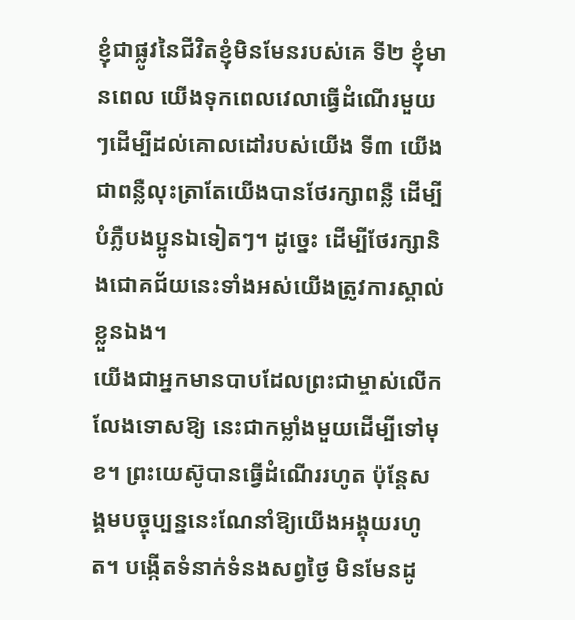ខ្ញុំជាផ្លូវនៃជីវិតខ្ញុំមិនមែនរបស់គេ ទី២ ខ្ញុំមានពេល យើងទុកពេលវេលាធ្វើដំណើរមួយៗដើម្បីដល់គោលដៅរបស់យើង ទី៣ យើងជាពន្លឺលុះត្រាតែយើងបានថែរក្សាពន្លឺ ដើម្បីបំភ្លឺបងប្អូនឯទៀតៗ។ ដូច្នេះ ដើម្បីថែរក្សានិងជោគជ័យនេះទាំងអស់យើងត្រូវការស្គាល់ខ្លួនឯង។
យើងជាអ្នកមានបាបដែលព្រះជាម្ចាស់លើកលែងទោសឱ្យ នេះជាកម្លាំងមួយដើម្បីទៅមុខ។ ព្រះយេស៊ូបានធ្វើដំណើររហូត ប៉ុន្តែសង្គមបច្ចុប្បន្ននេះណែនាំឱ្យយើងអង្គុយរហូត។ បង្កើតទំនាក់ទំនងសព្វថ្ងៃ មិនមែនដូ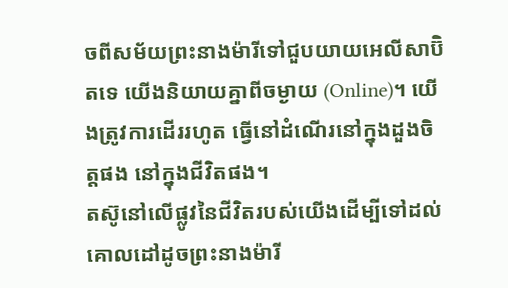ចពីសម័យព្រះនាងម៉ារីទៅជួបយាយអេលីសាប៊ិតទេ យើងនិយាយគ្នាពីចម្ងាយ (Online)។ យើងត្រូវការដើររហូត ធ្វើនៅដំណើរនៅក្នុងដួងចិត្តផង នៅក្នុងជីវិតផង។
តស៊ូនៅលើផ្លូវនៃជីវិតរបស់យើងដើម្បីទៅដល់គោលដៅដូចព្រះនាងម៉ារី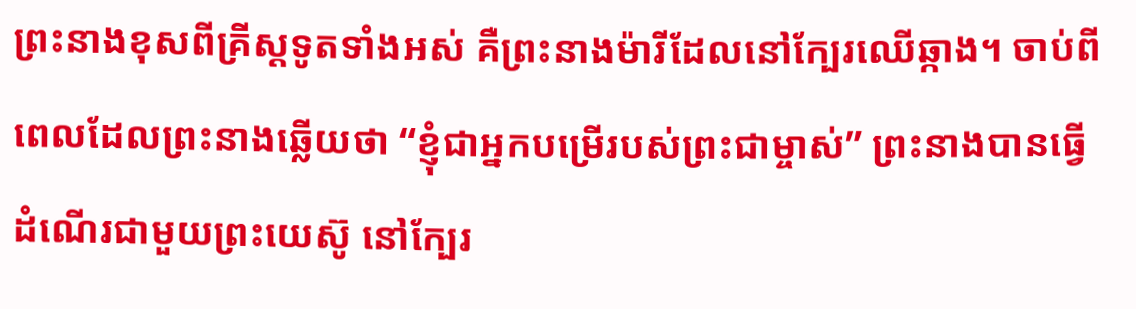ព្រះនាងខុសពីគ្រីស្តទូតទាំងអស់ គឺព្រះនាងម៉ារីដែលនៅក្បែរឈើឆ្កាង។ ចាប់ពីពេលដែលព្រះនាងឆ្លើយថា “ខ្ញុំជាអ្នកបម្រើរបស់ព្រះជាម្ចាស់” ព្រះនាងបានធ្វើដំណើរជាមួយព្រះយេស៊ូ នៅក្បែរ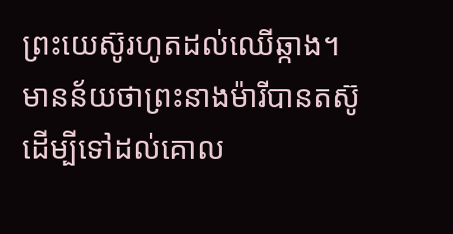ព្រះយេស៊ូរហូតដល់ឈើឆ្កាង។ មានន័យថាព្រះនាងម៉ារីបានតស៊ូ ដើម្បីទៅដល់គោល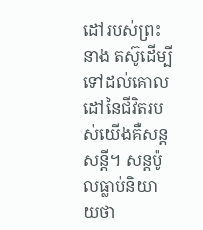ដៅរបស់ព្រះនាង តស៊ូដើម្បីទៅដល់គោលដៅនៃជីវិតរបស់យើងគឺសន្តសន្តី។ សន្តប៉ូលធ្លាប់និយាយថា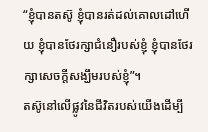“ខ្ញុំបានតស៊ូ ខ្ញុំបានរត់ដល់គោលដៅហើយ ខ្ញុំបានថែរក្សាជំនឿរបស់ខ្ញុំ ខ្ញុំបានថែរក្សាសេចក្តីសង្ឃឹមរបស់ខ្ញុំ”។
តស៊ូនៅលើផ្លូវនៃជីវិតរបស់យើងដើម្បី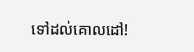ទៅដល់គោលដៅ!